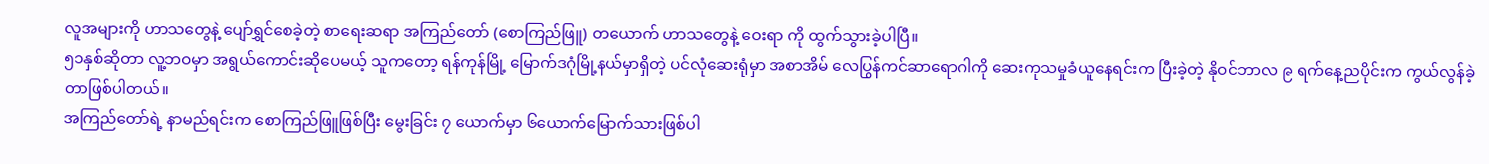လူအများကို ဟာသတွေနဲ့ ပျော်ရွှင်စေခဲ့တဲ့ စာရေးဆရာ အကြည်တော် (စောကြည်ဖြူ) တယောက် ဟာသတွေနဲ့ ဝေးရာ ကို ထွက်သွားခဲ့ပါပြီ။
၅၁နှစ်ဆိုတာ လူ့ဘဝမှာ အရွယ်ကောင်းဆိုပေမယ့် သူကတော့ ရန်ကုန်မြို့ မြောက်ဒဂုံမြို့နယ်မှာရှိတဲ့ ပင်လုံဆေးရုံမှာ အစာအိမ် လေပြွန်ကင်ဆာရောဂါကို ဆေးကုသမှုခံယူနေရင်းက ပြီးခဲ့တဲ့ နိုဝင်ဘာလ ၉ ရက်နေ့ညပိုင်းက ကွယ်လွန်ခဲ့ တာဖြစ်ပါတယ်။
အကြည်တော်ရဲ့ နာမည်ရင်းက စောကြည်ဖြူဖြစ်ပြီး မွေးခြင်း ၇ ယောက်မှာ ၆ယောက်မြောက်သားဖြစ်ပါ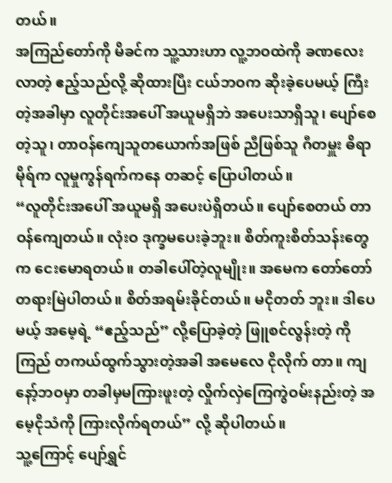တယ်။
အကြည်တော်ကို မိခင်က သူ့သားဟာ လူ့ဘဝထဲကို ခဏလေးလာတဲ့ ဧည့်သည်လို့ ဆိုထားပြီး ငယ်ဘဝက ဆိုးခဲ့ပေမယ့် ကြီးတဲ့အခါမှာ လူတိုင်းအပေါ် အယူမရှိဘဲ အပေးသာရှိသူ၊ ပျော်စေတဲ့သူ၊ တာဝန်ကျေသူတယောက်အဖြစ် ညီဖြစ်သူ ဂီတမှူး ဓိရာမိုရ်က လူမှုကွန်ရက်ကနေ တဆင့် ပြောပါတယ်။
“လူတိုင်းအပေါ် အယူမရှိ အပေးပဲရှိတယ်။ ပျော်စေတယ် တာဝန်ကျေတယ်။ လုံးဝ ဒုက္ခမပေးခဲ့ဘူး။ စိတ်ကူးစိတ်သန်းတွေ က ငေးမောရတယ်။ တခါပေါ်တဲ့လူမျိုး။ အမေက တော်တော်တရားမြဲပါတယ်။ စိတ်အရမ်းခိုင်တယ်။ မငိုတတ် ဘူး။ ဒါပေမယ့် အမေ့ရဲ့ “ဧည့်သည်” လို့ပြောခဲ့တဲ့ ဖြူစင်လွန်းတဲ့ ကိုကြည် တကယ်ထွက်သွားတဲ့အခါ အမေလေ ငိုလိုက် တာ။ ကျနော့်ဘဝမှာ တခါမှမကြားဖူးတဲ့ လှိုက်လှဲကြေကွဲဝမ်းနည်းတဲ့ အမေ့ငိုသံကို ကြားလိုက်ရတယ်” လို့ ဆိုပါတယ်။
သူ့ကြောင့် ပျော်ရွှင်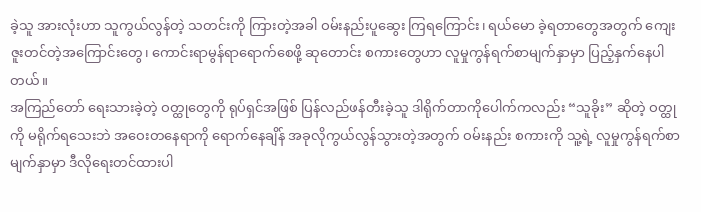ခဲ့သူ အားလုံးဟာ သူကွယ်လွန်တဲ့ သတင်းကို ကြားတဲ့အခါ ဝမ်းနည်းပူဆွေး ကြရကြောင်း၊ ရယ်မော ခဲ့ရတာတွေအတွက် ကျေးဇူးတင်တဲ့အကြောင်းတွေ၊ ကောင်းရာမွန်ရာရောက်စေဖို့ ဆုတောင်း စကားတွေဟာ လူမှုကွန်ရက်စာမျက်နှာမှာ ပြည့်နှက်နေပါတယ်။
အကြည်တော် ရေးသားခဲ့တဲ့ ဝတ္ထုတွေကို ရုပ်ရှင်အဖြစ် ပြန်လည်ဖန်တီးခဲ့သူ ဒါရိုက်တာကိုပေါက်ကလည်း “သူခိုး” ဆိုတဲ့ ဝတ္ထုကို မရိုက်ရသေးဘဲ အဝေးတနေရာကို ရောက်နေချိန် အခုလိုကွယ်လွန်သွားတဲ့အတွက် ဝမ်းနည်း စကားကို သူ့ရဲ့ လူမှုကွန်ရက်စာမျက်နှာမှာ ဒီလိုရေးတင်ထားပါ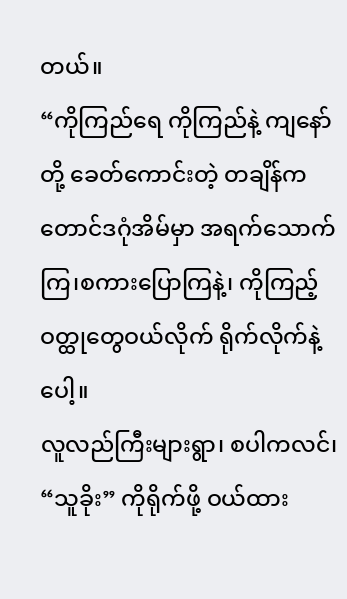တယ်။
“ကိုကြည်ရေ ကိုကြည်နဲ့ ကျနော်တို့ ခေတ်ကောင်းတဲ့ တချိန်က တောင်ဒဂုံအိမ်မှာ အရက်သောက်ကြ၊စကားပြောကြနဲ့၊ ကိုကြည့် ဝတ္ထုတွေဝယ်လိုက် ရိုက်လိုက်နဲ့ ပေါ့။
လူလည်ကြီးများရွာ၊ စပါကလင်၊ “သူခိုး” ကိုရိုက်ဖို့ ဝယ်ထား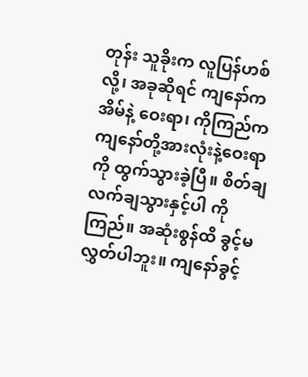တုန်း သူခိုးက လူပြန်ဟစ်လို့၊ အခုဆိုရင် ကျနော်ကအိမ်နဲ့ ဝေးရာ၊ ကိုကြည်က ကျနော်တို့အားလုံးနဲ့ဝေးရာကို ထွက်သွားခဲ့ပြီ။ စိတ်ချလက်ချသွားနှင့်ပါ ကိုကြည်။ အဆုံးစွန်ထိ ခွင့်မလွှတ်ပါဘူး။ ကျနော်ခွင့်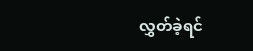လွှတ်ခဲ့ရင်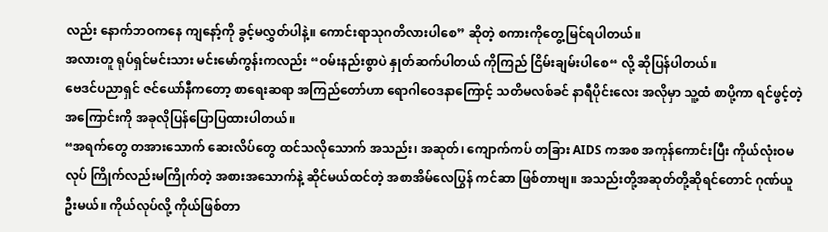လည်း နောက်ဘဝကနေ ကျနော့်ကို ခွင့်မလွှတ်ပါနဲ့။ ကောင်းရာသုဂတိလားပါစေ” ဆိုတဲ့ စကားကိုတွေ့မြင်ရပါတယ်။
အလားတူ ရုပ်ရှင်မင်းသား မင်းမော်ကွန်းကလည်း “ဝမ်းနည်းစွာပဲ နှုတ်ဆက်ပါတယ် ကိုကြည် ငြိမ်းချမ်းပါစေ“ လို့ ဆိုပြန်ပါတယ်။
ဗေဒင်ပညာရှင် ဇင်ယော်နီကတော့ စာရေးဆရာ အကြည်တော်ဟာ ရောဂါဝေဒနာကြောင့် သတိမလစ်ခင် နာရီပိုင်းလေး အလိုမှာ သူ့ထံ စာပို့ကာ ရင်ဖွင့်တဲ့အကြောင်းကို အခုလိုပြန်ပြောပြထားပါတယ်။
“အရက်တွေ တအားသောက် ဆေးလိပ်တွေ ထင်သလိုသောက် အသည်း၊ အဆုတ်၊ ကျောက်ကပ် တခြား AIDS ကအစ အကုန်ကောင်းပြီး ကိုယ်လုံးဝမလုပ် ကြိုက်လည်းမကြိုက်တဲ့ အစားအသောက်နဲ့ ဆိုင်မယ်ထင်တဲ့ အစာအိမ်လေပြွန် ကင်ဆာ ဖြစ်တာဗျ။ အသည်းတို့အဆုတ်တို့ဆိုရင်တောင် ဂုဏ်ယူဦးမယ်။ ကိုယ်လုပ်လို့ ကိုယ်ဖြစ်တာ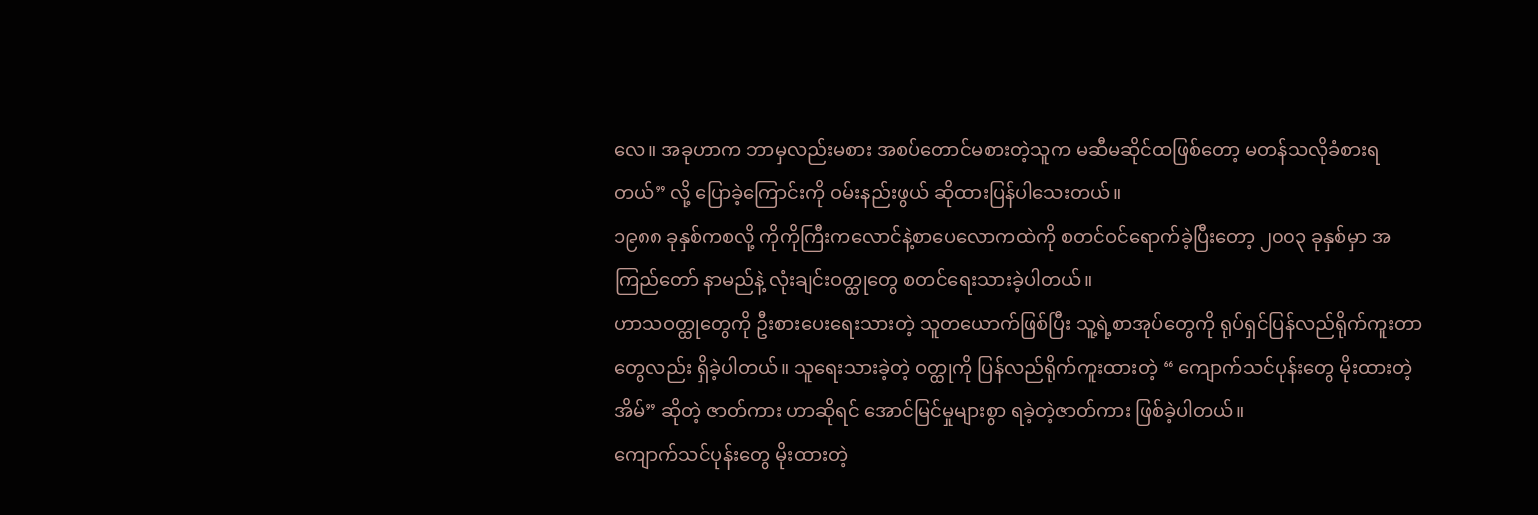လေ။ အခုဟာက ဘာမှလည်းမစား အစပ်တောင်မစားတဲ့သူက မဆီမဆိုင်ထဖြစ်တော့ မတန်သလိုခံစားရတယ်” လို့ ပြောခဲ့ကြောင်းကို ဝမ်းနည်းဖွယ် ဆိုထားပြန်ပါသေးတယ်။
၁၉၈၈ ခုနှစ်ကစလို့ ကိုကိုကြီးကလောင်နဲ့စာပေလောကထဲကို စတင်ဝင်ရောက်ခဲ့ပြီးတော့ ၂၀၀၃ ခုနှစ်မှာ အကြည်တော် နာမည်နဲ့ လုံးချင်းဝတ္ထုတွေ စတင်ရေးသားခဲ့ပါတယ်။
ဟာသဝတ္ထုတွေကို ဦးစားပေးရေးသားတဲ့ သူတယောက်ဖြစ်ပြီး သူ့ရဲ့စာအုပ်တွေကို ရုပ်ရှင်ပြန်လည်ရိုက်ကူးတာတွေလည်း ရှိခဲ့ပါတယ်။ သူရေးသားခဲ့တဲ့ ဝတ္ထုကို ပြန်လည်ရိုက်ကူးထားတဲ့ “ ကျောက်သင်ပုန်းတွေ မိုးထားတဲ့အိမ်” ဆိုတဲ့ ဇာတ်ကား ဟာဆိုရင် အောင်မြင်မှုများစွာ ရခဲ့တဲ့ဇာတ်ကား ဖြစ်ခဲ့ပါတယ်။
ကျောက်သင်ပုန်းတွေ မိုးထားတဲ့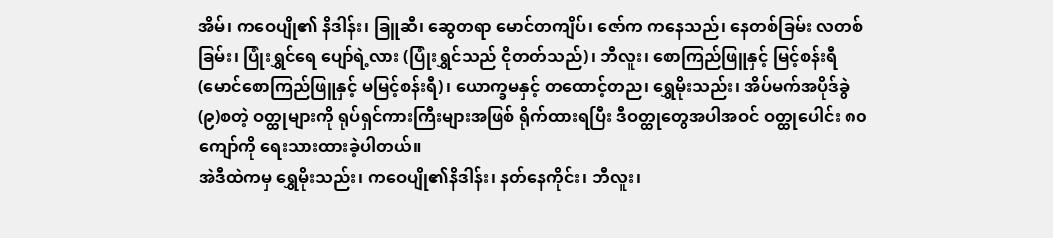အိမ်၊ ကဝေပျို၏ နိဒါန်း၊ ခြူဆီ၊ ဆွေတရာ မောင်တကျိပ်၊ ဇော်က ကနေသည်၊ နေတစ်ခြမ်း လတစ်ခြမ်း၊ ပြုံးရွှင်ရေ ပျော်ရဲ့လား (ပြုံးရွှင်သည် ငိုတတ်သည်)၊ ဘီလူး၊ စောကြည်ဖြူနှင့် မြင့်စန်းရီ (မောင်စောကြည်ဖြူနှင့် မမြင့်စန်းရီ)၊ ယောက္ခမနှင့် တထောင့်တည၊ ရွှေမိုးသည်း၊ အိပ်မက်အပိုဒ်ခွဲ (၉)စတဲ့ ဝတ္ထုများကို ရုပ်ရှင်ကားကြီးများအဖြစ် ရိုက်ထားရပြီး ဒီဝတ္ထုတွေအပါအဝင် ဝတ္ထုပေါင်း ၈၀ ကျော်ကို ရေးသားထားခဲ့ပါတယ်။
အဲဒီထဲကမှ ရွှေမိုးသည်း၊ ကဝေပျို၏နိဒါန်း၊ နတ်နေကိုင်း၊ ဘီလူး၊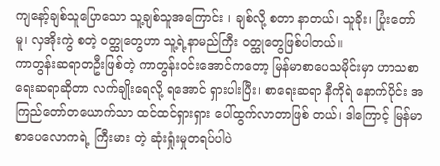ကျနော့်ချစ်သူပြောသော သူ့ချစ်သူအကြောင်း ၊ ချစ်လို့ စတာ နာတယ်၊ သူခိုး၊ ပြုံးတော်မူ၊ လှအိုးကွဲ စတဲ့ ဝတ္ထုတွေဟာ သူ့ရဲ့နာမည်ကြီး ဝတ္ထုတွေဖြစ်ပါတယ်။
ကာတွန်းဆရာတဦးဖြစ်တဲ့ ကာတွန်းဝင်းအောင်ကတော့ မြန်မာစာပေသမိုင်းမှာ ဟာသစာရေးဆရာဆိုတာ လက်ချိုးရေလို့ ရအောင် ရှားပါးပြီး၊ စာရေးဆရာ နီကိုရဲ နောက်ပိုင်း အကြည်တော်တယောက်သာ ထင်ထင်ရှားရှား ပေါ်ထွက်လာတာဖြစ် တယ်၊ ဒါကြောင့် မြန်မာစာပေလောကရဲ့ ကြီးမား တဲ့ ဆုံးရှုံးမှုတရပ်ပါပဲ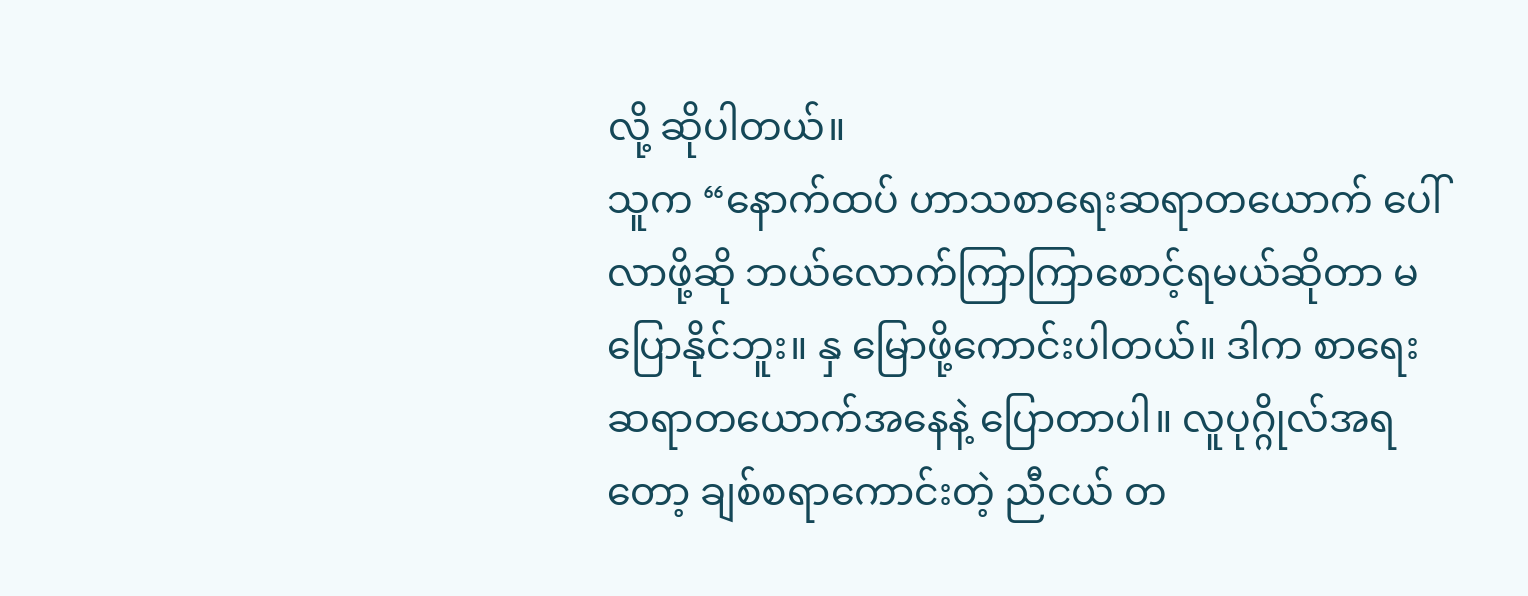လို့ ဆိုပါတယ်။
သူက “နောက်ထပ် ဟာသစာရေးဆရာတယောက် ပေါ်လာဖို့ဆို ဘယ်လောက်ကြာကြာစောင့်ရမယ်ဆိုတာ မပြောနိုင်ဘူး။ နှ မြောဖို့ကောင်းပါတယ်။ ဒါက စာရေးဆရာတယောက်အနေနဲ့ ပြောတာပါ။ လူပုဂ္ဂိုလ်အရတော့ ချစ်စရာကောင်းတဲ့ ညီငယ် တ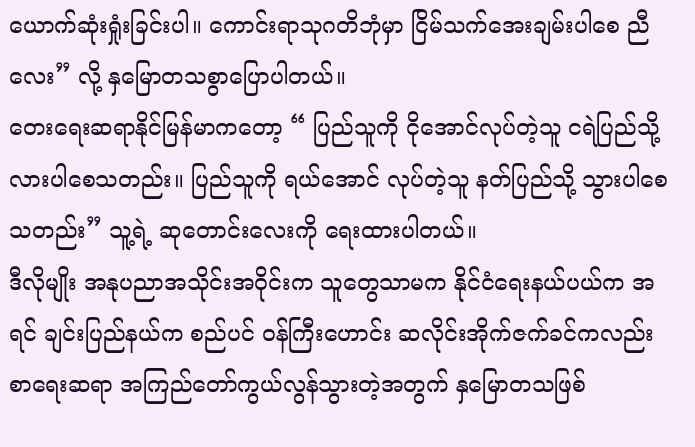ယောက်ဆုံးရှုံးခြင်းပါ။ ကောင်းရာသုဂတိဘုံမှာ ငြိမ်သက်အေးချမ်းပါစေ ညီလေး” လို့ နှမြောတသစွာပြောပါတယ်။
တေးရေးဆရာနိုင်မြန်မာကတော့ “ ပြည်သူကို ငိုအောင်လုပ်တဲ့သူ ငရဲပြည်သို့ လားပါစေသတည်း။ ပြည်သူကို ရယ်အောင် လုပ်တဲ့သူ နတ်ပြည်သို့ သွားပါစေသတည်း” သူ့ရဲ့ ဆုတောင်းလေးကို ရေးထားပါတယ်။
ဒီလိုမျိုး အနုပညာအသိုင်းအဝိုင်းက သူတွေသာမက နိုင်ငံရေးနယ်ပယ်က အရင် ချင်းပြည်နယ်က စည်ပင် ဝန်ကြီးဟောင်း ဆလိုင်းအိုက်ဇက်ခင်ကလည်း စာရေးဆရာ အကြည်တော်ကွယ်လွန်သွားတဲ့အတွက် နှမြောတသဖြစ်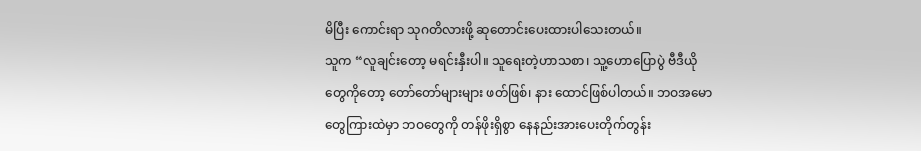မိပြီး ကောင်းရာ သုဂတိလားဖို့ ဆုတောင်းပေးထားပါသေးတယ်။
သူက “လူချင်းတော့ မရင်းနှီးပါ။ သူရေးတဲ့ဟာသစာ၊ သူ့ဟောပြောပွဲ ဗီဒီယိုတွေကိုတော့ တော်တော်များများ ဖတ်ဖြစ်၊ နား ထောင်ဖြစ်ပါတယ်။ ဘဝအမောတွေကြားထဲမှာ ဘဝတွေကို တန်ဖိုးရှိစွာ နေနည်းအားပေးတိုက်တွန်း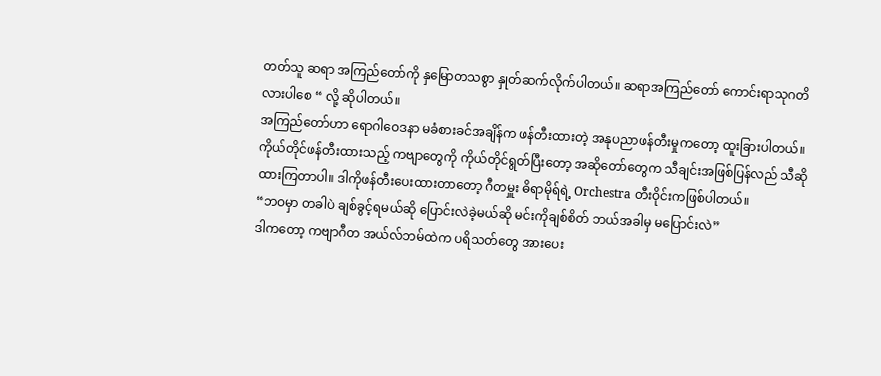တတ်သူ ဆရာ အကြည်တော်ကို နှမြောတသစွာ နှုတ်ဆက်လိုက်ပါတယ်။ ဆရာအကြည်တော် ကောင်းရာသုဂတိလားပါစေ “ လို့ ဆိုပါတယ်။
အကြည်တော်ဟာ ရောဂါဝေဒနာ မခံစားခင်အချိန်က ဖန်တီးထားတဲ့ အနုပညာဖန်တီးမှုကတော့ ထူးခြားပါတယ်။
ကိုယ်တိုင်ဖန်တီးထားသည့် ကဗျာတွေကို ကိုယ်တိုင်ရွတ်ပြီးတော့ အဆိုတော်တွေက သီချင်းအဖြစ်ပြန်လည် သီဆို ထားကြတာပါ။ ဒါကိုဖန်တီးပေးထားတာတော့ ဂီတမှူး ဓိရာမိုရ်ရဲ့ Orchestra တီးဝိုင်းကဖြစ်ပါတယ်။
“ဘဝမှာ တခါပဲ ချစ်ခွင့်ရမယ်ဆို ပြောင်းလဲခဲ့မယ်ဆို မင်းကိုချစ်စိတ် ဘယ်အခါမှ မပြောင်းလဲ”
ဒါကတော့ ကဗျာဂီတ အယ်လ်ဘမ်ထဲက ပရိသတ်တွေ အားပေး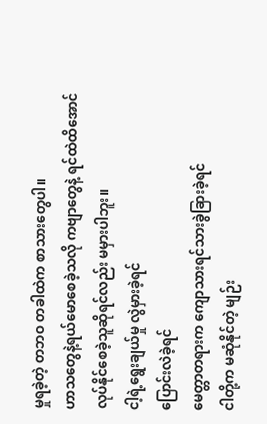မှုရခဲ့တဲ့ တဘဝ တခါထဲက စာသားတွေပါ။
ဟာသတွေနဲ့ရယ်မောစေခဲ့သလို ကဗျာတွေနဲ့ ရင်ထဲထိအောင် လုပ်နိုင်စေခဲ့သူဆိုရင်လည်း မမှားပါဘူး။
ငါ့ရဲ့ရွေးချယ်မှု လွဲမှားခဲ့ရင်
ပြောင်းလဲခဲ့ရင်
မေတ္တာတရားက ကျောသားရင်သားခွဲခြားခဲ့ရင်
ငါတို့က မဆုံနိုင်တဲ့ မျဉ်း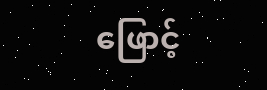ဖြောင့်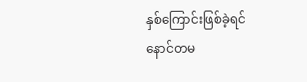နှစ်ကြောင်းဖြစ်ခဲ့ရင်
နောင်တမ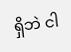ရှိဘဲ ငါ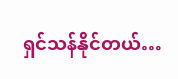ရှင်သန်နိုင်တယ်…